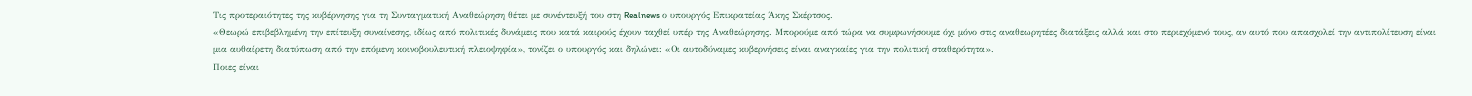Τις προτεραιότητες της κυβέρνησης για τη Συνταγματική Αναθεώρηση θέτει με συνέντευξή του στη Realnews ο υπουργός Επικρατείας Άκης Σκέρτσος.
«Θεωρώ επιβεβλημένη την επίτευξη συναίνεσης, ιδίως από πολιτικές δυνάμεις που κατά καιρούς έχουν ταχθεί υπέρ της Αναθεώρησης. Μπορούμε από τώρα να συμφωνήσουμε όχι μόνο στις αναθεωρητέες διατάξεις αλλά και στο περιεχόμενό τους, αν αυτό που απασχολεί την αντιπολίτευση είναι μια αυθαίρετη διατύπωση από την επόμενη κοινοβουλευτική πλειοψηφία», τονίζει ο υπουργός και δηλώνει: «Οι αυτοδύναμες κυβερνήσεις είναι αναγκαίες για την πολιτική σταθερότητα».
Ποιες είναι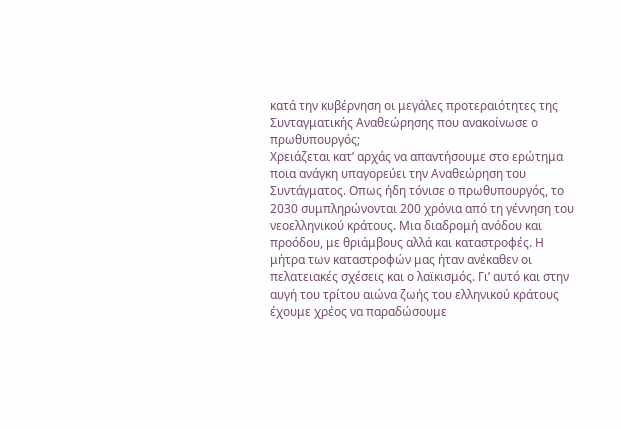κατά την κυβέρνηση οι μεγάλες προτεραιότητες της Συνταγματικής Αναθεώρησης που ανακοίνωσε ο πρωθυπουργός;
Χρειάζεται κατ’ αρχάς να απαντήσουμε στο ερώτημα ποια ανάγκη υπαγορεύει την Αναθεώρηση του Συντάγματος. Οπως ήδη τόνισε ο πρωθυπουργός, το 2030 συμπληρώνονται 200 χρόνια από τη γέννηση του νεοελληνικού κράτους. Μια διαδρομή ανόδου και προόδου, με θριάμβους αλλά και καταστροφές. Η μήτρα των καταστροφών μας ήταν ανέκαθεν οι πελατειακές σχέσεις και ο λαϊκισμός. Γι’ αυτό και στην αυγή του τρίτου αιώνα ζωής του ελληνικού κράτους έχουμε χρέος να παραδώσουμε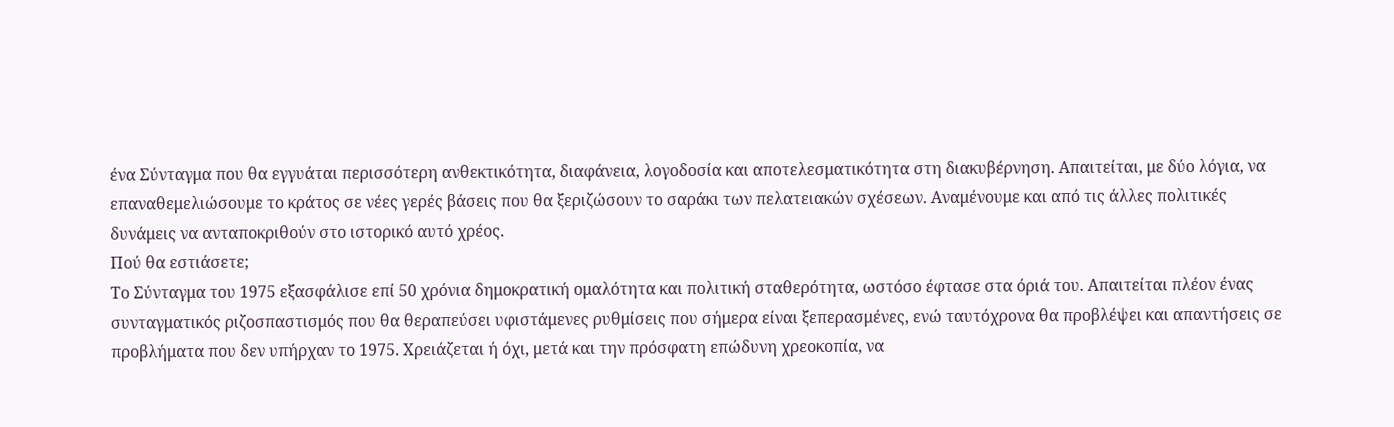ένα Σύνταγμα που θα εγγυάται περισσότερη ανθεκτικότητα, διαφάνεια, λογοδοσία και αποτελεσματικότητα στη διακυβέρνηση. Απαιτείται, με δύο λόγια, να επαναθεμελιώσουμε το κράτος σε νέες γερές βάσεις που θα ξεριζώσουν το σαράκι των πελατειακών σχέσεων. Αναμένουμε και από τις άλλες πολιτικές δυνάμεις να ανταποκριθούν στο ιστορικό αυτό χρέος.
Πού θα εστιάσετε;
Το Σύνταγμα του 1975 εξασφάλισε επί 50 χρόνια δημοκρατική ομαλότητα και πολιτική σταθερότητα, ωστόσο έφτασε στα όριά του. Απαιτείται πλέον ένας συνταγματικός ριζοσπαστισμός που θα θεραπεύσει υφιστάμενες ρυθμίσεις που σήμερα είναι ξεπερασμένες, ενώ ταυτόχρονα θα προβλέψει και απαντήσεις σε προβλήματα που δεν υπήρχαν το 1975. Χρειάζεται ή όχι, μετά και την πρόσφατη επώδυνη χρεοκοπία, να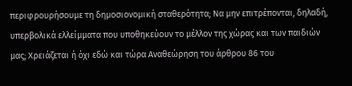περιφρουρήσουμε τη δημοσιονομική σταθερότητα; Να μην επιτρέπονται, δηλαδή, υπερβολικά ελλείμματα που υποθηκεύουν το μέλλον της χώρας και των παιδιών μας; Χρειάζεται ή όχι εδώ και τώρα Αναθεώρηση του άρθρου 86 του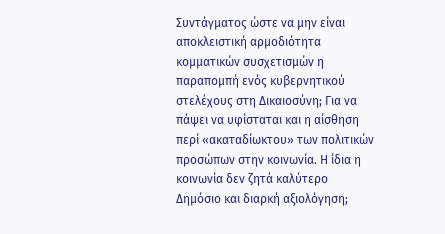Συντάγματος ώστε να μην είναι αποκλειστική αρμοδιότητα κομματικών συσχετισμών η παραπομπή ενός κυβερνητικού στελέχους στη Δικαιοσύνη; Για να πάψει να υφίσταται και η αίσθηση περί «ακαταδίωκτου» των πολιτικών προσώπων στην κοινωνία. Η ίδια η κοινωνία δεν ζητά καλύτερο Δημόσιο και διαρκή αξιολόγηση;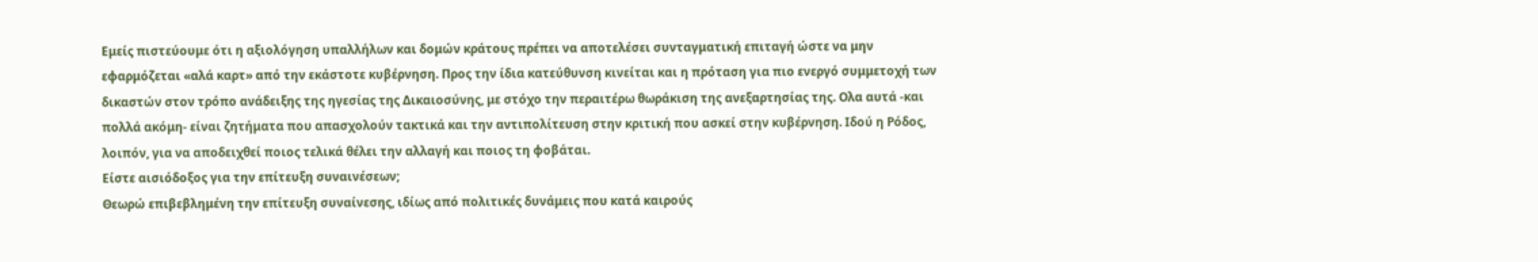Εμείς πιστεύουμε ότι η αξιολόγηση υπαλλήλων και δομών κράτους πρέπει να αποτελέσει συνταγματική επιταγή ώστε να μην εφαρμόζεται «αλά καρτ» από την εκάστοτε κυβέρνηση. Προς την ίδια κατεύθυνση κινείται και η πρόταση για πιο ενεργό συμμετοχή των δικαστών στον τρόπο ανάδειξης της ηγεσίας της Δικαιοσύνης, με στόχο την περαιτέρω θωράκιση της ανεξαρτησίας της. Ολα αυτά -και πολλά ακόμη- είναι ζητήματα που απασχολούν τακτικά και την αντιπολίτευση στην κριτική που ασκεί στην κυβέρνηση. Ιδού η Ρόδος, λοιπόν, για να αποδειχθεί ποιος τελικά θέλει την αλλαγή και ποιος τη φοβάται.
Είστε αισιόδοξος για την επίτευξη συναινέσεων;
Θεωρώ επιβεβλημένη την επίτευξη συναίνεσης, ιδίως από πολιτικές δυνάμεις που κατά καιρούς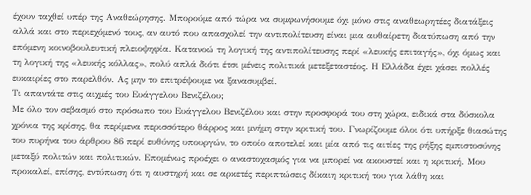έχουν ταχθεί υπέρ της Αναθεώρησης. Μπορούμε από τώρα να συμφωνήσουμε όχι μόνο στις αναθεωρητέες διατάξεις αλλά και στο περιεχόμενό τους, αν αυτό που απασχολεί την αντιπολίτευση είναι μια αυθαίρετη διατύπωση από την επόμενη κοινοβουλευτική πλειοψηφία. Κατανοώ τη λογική της αντιπολίτευσης περί «λευκής επιταγής», όχι όμως και τη λογική της «λευκής κόλλας», πολύ απλά διότι έτσι μένεις πολιτικά μετεξεταστέος. Η Ελλάδα έχει χάσει πολλές ευκαιρίες στο παρελθόν. Ας μην το επιτρέψουμε να ξανασυμβεί.
Τι απαντάτε στις αιχμές του Ευάγγελου Βενιζέλου;
Με όλο τον σεβασμό στο πρόσωπο του Ευάγγελου Βενιζέλου και στην προσφορά του στη χώρα, ειδικά στα δύσκολα χρόνια της κρίσης, θα περίμενα περισσότερο θάρρος και μνήμη στην κριτική του. Γνωρίζουμε όλοι ότι υπήρξε θιασώτης του πυρήνα του άρθρου 86 περί ευθύνης υπουργών, το οποίο αποτελεί και μία από τις αιτίες της ρήξης εμπιστοσύνης μεταξύ πολιτών και πολιτικών. Επομένως προέχει ο αναστοχασμός για να μπορεί να ακουστεί και η κριτική. Μου προκαλεί, επίσης, εντύπωση ότι η αυστηρή και σε αρκετές περιπτώσεις δίκαιη κριτική του για λάθη και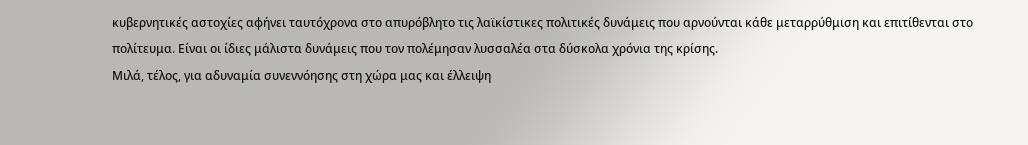κυβερνητικές αστοχίες αφήνει ταυτόχρονα στο απυρόβλητο τις λαϊκίστικες πολιτικές δυνάμεις που αρνούνται κάθε μεταρρύθμιση και επιτίθενται στο πολίτευμα. Είναι οι ίδιες μάλιστα δυνάμεις που τον πολέμησαν λυσσαλέα στα δύσκολα χρόνια της κρίσης.
Μιλά, τέλος, για αδυναμία συνεννόησης στη χώρα μας και έλλειψη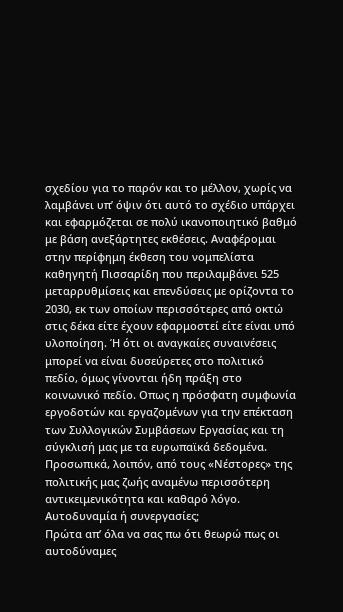σχεδίου για το παρόν και το μέλλον, χωρίς να λαμβάνει υπ’ όψιν ότι αυτό το σχέδιο υπάρχει και εφαρμόζεται σε πολύ ικανοποιητικό βαθμό με βάση ανεξάρτητες εκθέσεις. Αναφέρομαι στην περίφημη έκθεση του νομπελίστα καθηγητή Πισσαρίδη που περιλαμβάνει 525 μεταρρυθμίσεις και επενδύσεις με ορίζοντα το 2030, εκ των οποίων περισσότερες από οκτώ στις δέκα είτε έχουν εφαρμοστεί είτε είναι υπό υλοποίηση. Ή ότι οι αναγκαίες συναινέσεις μπορεί να είναι δυσεύρετες στο πολιτικό πεδίο, όμως γίνονται ήδη πράξη στο κοινωνικό πεδίο. Οπως η πρόσφατη συμφωνία εργοδοτών και εργαζομένων για την επέκταση των Συλλογικών Συμβάσεων Εργασίας και τη σύγκλισή μας με τα ευρωπαϊκά δεδομένα. Προσωπικά, λοιπόν, από τους «Νέστορες» της πολιτικής μας ζωής αναμένω περισσότερη αντικειμενικότητα και καθαρό λόγο.
Αυτοδυναμία ή συνεργασίες;
Πρώτα απ’ όλα να σας πω ότι θεωρώ πως οι αυτοδύναμες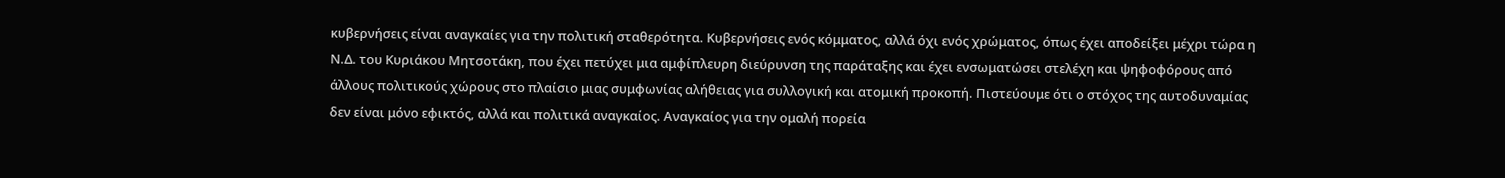κυβερνήσεις είναι αναγκαίες για την πολιτική σταθερότητα. Κυβερνήσεις ενός κόμματος, αλλά όχι ενός χρώματος, όπως έχει αποδείξει μέχρι τώρα η Ν.Δ. του Κυριάκου Μητσοτάκη, που έχει πετύχει μια αμφίπλευρη διεύρυνση της παράταξης και έχει ενσωματώσει στελέχη και ψηφοφόρους από άλλους πολιτικούς χώρους στο πλαίσιο μιας συμφωνίας αλήθειας για συλλογική και ατομική προκοπή. Πιστεύουμε ότι ο στόχος της αυτοδυναμίας δεν είναι μόνο εφικτός, αλλά και πολιτικά αναγκαίος. Αναγκαίος για την ομαλή πορεία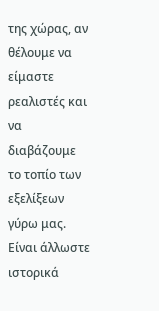της χώρας, αν θέλουμε να είμαστε ρεαλιστές και να διαβάζουμε το τοπίο των εξελίξεων γύρω μας. Είναι άλλωστε ιστορικά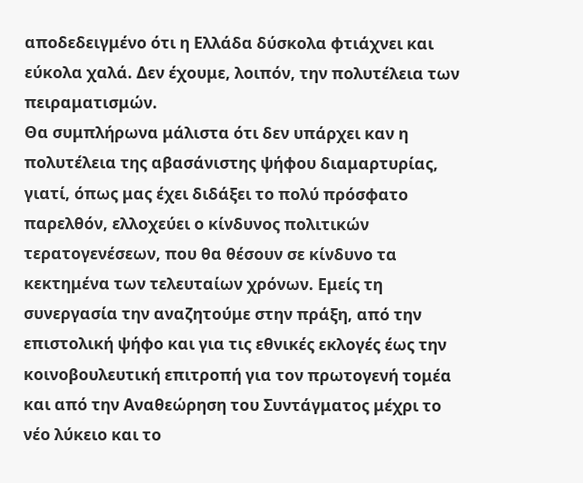αποδεδειγμένο ότι η Ελλάδα δύσκολα φτιάχνει και εύκολα χαλά. Δεν έχουμε, λοιπόν, την πολυτέλεια των πειραματισμών.
Θα συμπλήρωνα μάλιστα ότι δεν υπάρχει καν η πολυτέλεια της αβασάνιστης ψήφου διαμαρτυρίας, γιατί, όπως μας έχει διδάξει το πολύ πρόσφατο παρελθόν, ελλοχεύει ο κίνδυνος πολιτικών τερατογενέσεων, που θα θέσουν σε κίνδυνο τα κεκτημένα των τελευταίων χρόνων. Εμείς τη συνεργασία την αναζητούμε στην πράξη, από την επιστολική ψήφο και για τις εθνικές εκλογές έως την κοινοβουλευτική επιτροπή για τον πρωτογενή τομέα και από την Αναθεώρηση του Συντάγματος μέχρι το νέο λύκειο και το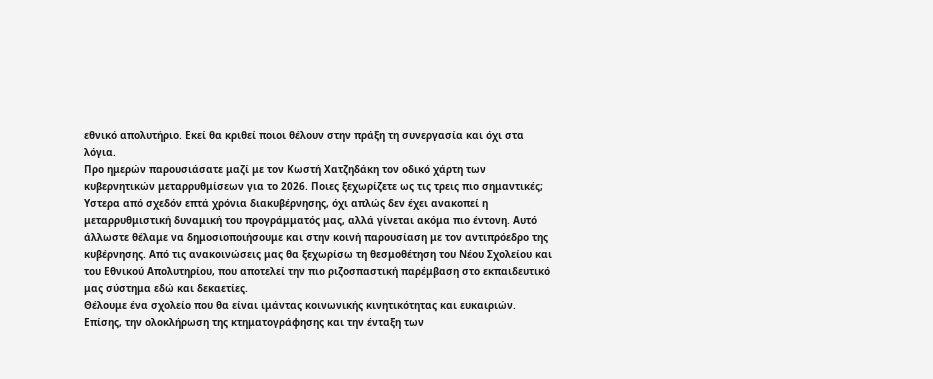εθνικό απολυτήριο. Εκεί θα κριθεί ποιοι θέλουν στην πράξη τη συνεργασία και όχι στα λόγια.
Προ ημερών παρουσιάσατε μαζί με τον Κωστή Χατζηδάκη τον οδικό χάρτη των κυβερνητικών μεταρρυθμίσεων για το 2026. Ποιες ξεχωρίζετε ως τις τρεις πιο σημαντικές;
Υστερα από σχεδόν επτά χρόνια διακυβέρνησης, όχι απλώς δεν έχει ανακοπεί η μεταρρυθμιστική δυναμική του προγράμματός μας, αλλά γίνεται ακόμα πιο έντονη. Αυτό άλλωστε θέλαμε να δημοσιοποιήσουμε και στην κοινή παρουσίαση με τον αντιπρόεδρο της κυβέρνησης. Από τις ανακοινώσεις μας θα ξεχωρίσω τη θεσμοθέτηση του Νέου Σχολείου και του Εθνικού Απολυτηρίου, που αποτελεί την πιο ριζοσπαστική παρέμβαση στο εκπαιδευτικό μας σύστημα εδώ και δεκαετίες.
Θέλουμε ένα σχολείο που θα είναι ιμάντας κοινωνικής κινητικότητας και ευκαιριών. Επίσης, την ολοκλήρωση της κτηματογράφησης και την ένταξη των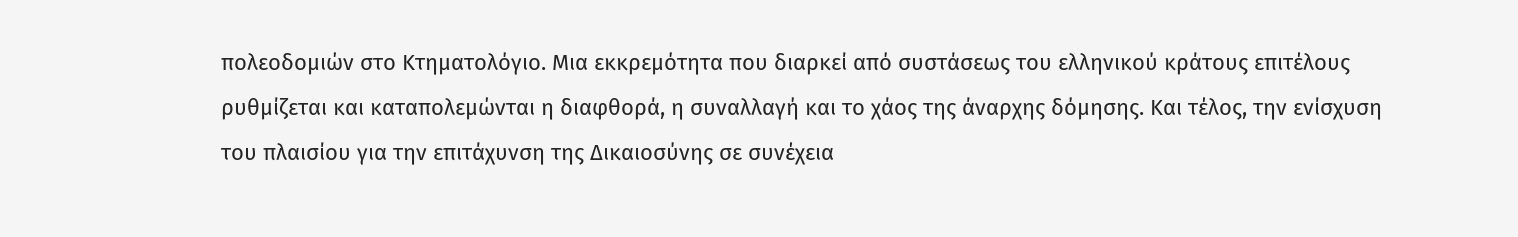πολεοδομιών στο Κτηματολόγιο. Μια εκκρεμότητα που διαρκεί από συστάσεως του ελληνικού κράτους επιτέλους ρυθμίζεται και καταπολεμώνται η διαφθορά, η συναλλαγή και το χάος της άναρχης δόμησης. Και τέλος, την ενίσχυση του πλαισίου για την επιτάχυνση της Δικαιοσύνης σε συνέχεια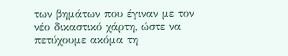των βημάτων που έγιναν με τον νέο δικαστικό χάρτη, ώστε να πετύχουμε ακόμα τη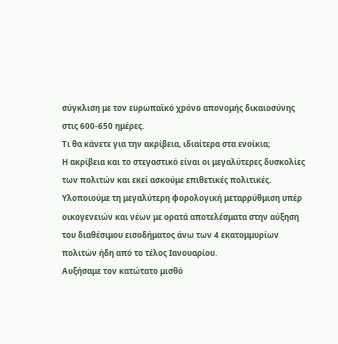σύγκλιση με τον ευρωπαϊκό χρόνο απονομής δικαιοσύνης στις 600-650 ημέρες.
Τι θα κάνετε για την ακρίβεια, ιδιαίτερα στα ενοίκια;
Η ακρίβεια και το στεγαστικό είναι οι μεγαλύτερες δυσκολίες των πολιτών και εκεί ασκούμε επιθετικές πολιτικές. Υλοποιούμε τη μεγαλύτερη φορολογική μεταρρύθμιση υπέρ οικογενειών και νέων με ορατά αποτελέσματα στην αύξηση του διαθέσιμου εισοδήματος άνω των 4 εκατομμυρίων πολιτών ήδη από το τέλος Ιανουαρίου.
Αυξήσαμε τον κατώτατο μισθό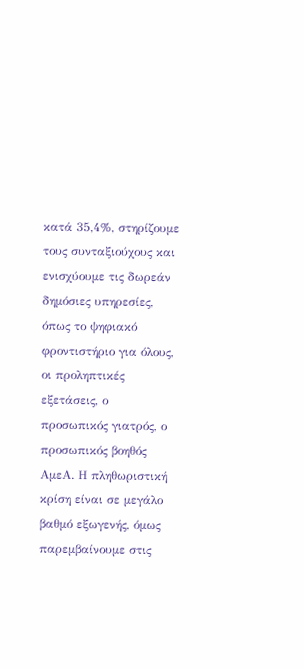κατά 35,4%, στηρίζουμε τους συνταξιούχους και ενισχύουμε τις δωρεάν δημόσιες υπηρεσίες, όπως το ψηφιακό φροντιστήριο για όλους, οι προληπτικές εξετάσεις, ο προσωπικός γιατρός, ο προσωπικός βοηθός ΑμεΑ. Η πληθωριστική κρίση είναι σε μεγάλο βαθμό εξωγενής, όμως παρεμβαίνουμε στις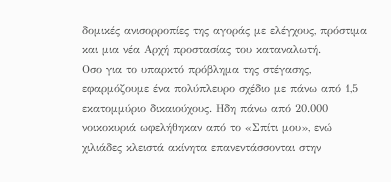δομικές ανισορροπίες της αγοράς με ελέγχους, πρόστιμα και μια νέα Αρχή προστασίας του καταναλωτή.
Οσο για το υπαρκτό πρόβλημα της στέγασης, εφαρμόζουμε ένα πολύπλευρο σχέδιο με πάνω από 1,5 εκατομμύριο δικαιούχους. Ηδη πάνω από 20.000 νοικοκυριά ωφελήθηκαν από το «Σπίτι μου», ενώ χιλιάδες κλειστά ακίνητα επανεντάσσονται στην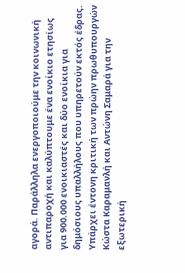αγορά. Παράλληλα ενεργοποιούμε την κοινωνική αντιπαροχή και καλύπτουμε ένα ενοίκιο ετησίως για 900.000 ενοικιαστές και δύο ενοίκια για δημόσιους υπαλλήλους που υπηρετούν εκτός έδρας.
Υπάρχει έντονη κριτική των πρώην πρωθυπουργών Κώστα Καραμανλή και Αντώνη Σαμαρά για την εξωτερική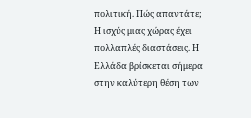πολιτική. Πώς απαντάτε;
Η ισχύς μιας χώρας έχει πολλαπλές διαστάσεις. Η Ελλάδα βρίσκεται σήμερα στην καλύτερη θέση των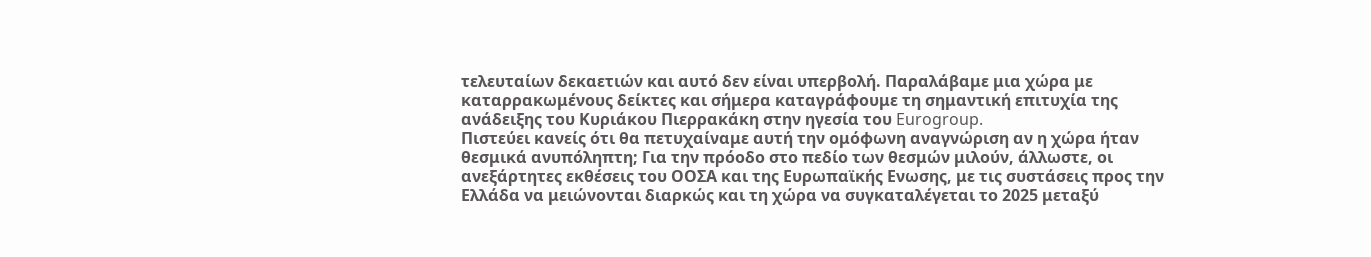τελευταίων δεκαετιών και αυτό δεν είναι υπερβολή. Παραλάβαμε μια χώρα με καταρρακωμένους δείκτες και σήμερα καταγράφουμε τη σημαντική επιτυχία της ανάδειξης του Κυριάκου Πιερρακάκη στην ηγεσία του Eurogroup.
Πιστεύει κανείς ότι θα πετυχαίναμε αυτή την ομόφωνη αναγνώριση αν η χώρα ήταν θεσμικά ανυπόληπτη; Για την πρόοδο στο πεδίο των θεσμών μιλούν, άλλωστε, οι ανεξάρτητες εκθέσεις του ΟΟΣΑ και της Ευρωπαϊκής Ενωσης, με τις συστάσεις προς την Ελλάδα να μειώνονται διαρκώς και τη χώρα να συγκαταλέγεται το 2025 μεταξύ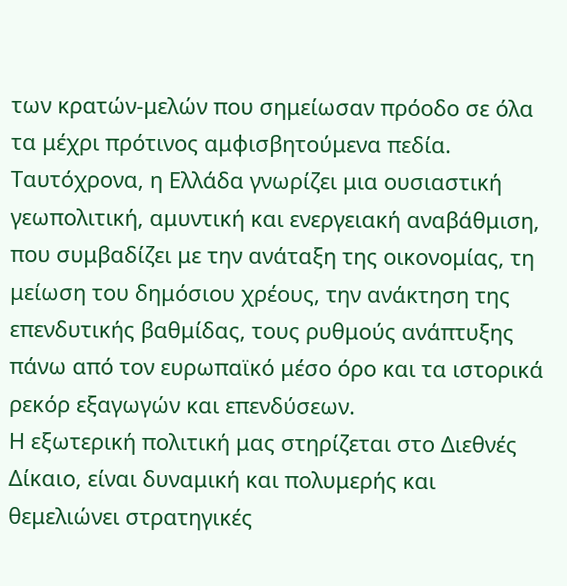των κρατών-μελών που σημείωσαν πρόοδο σε όλα τα μέχρι πρότινος αμφισβητούμενα πεδία. Ταυτόχρονα, η Ελλάδα γνωρίζει μια ουσιαστική γεωπολιτική, αμυντική και ενεργειακή αναβάθμιση, που συμβαδίζει με την ανάταξη της οικονομίας, τη μείωση του δημόσιου χρέους, την ανάκτηση της επενδυτικής βαθμίδας, τους ρυθμούς ανάπτυξης πάνω από τον ευρωπαϊκό μέσο όρο και τα ιστορικά ρεκόρ εξαγωγών και επενδύσεων.
Η εξωτερική πολιτική μας στηρίζεται στο Διεθνές Δίκαιο, είναι δυναμική και πολυμερής και θεμελιώνει στρατηγικές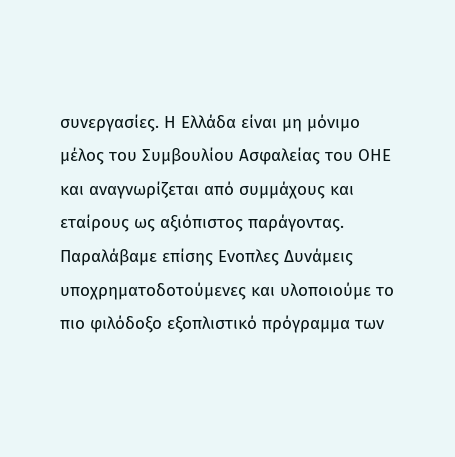συνεργασίες. Η Ελλάδα είναι μη μόνιμο μέλος του Συμβουλίου Ασφαλείας του ΟΗΕ και αναγνωρίζεται από συμμάχους και εταίρους ως αξιόπιστος παράγοντας.
Παραλάβαμε επίσης Ενοπλες Δυνάμεις υποχρηματοδοτούμενες και υλοποιούμε το πιο φιλόδοξο εξοπλιστικό πρόγραμμα των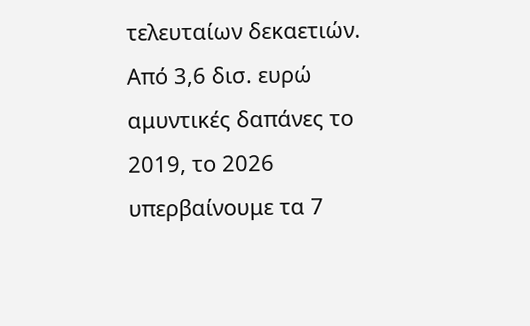τελευταίων δεκαετιών. Από 3,6 δισ. ευρώ αμυντικές δαπάνες το 2019, το 2026 υπερβαίνουμε τα 7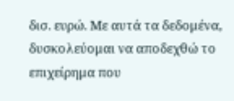δισ. ευρώ. Με αυτά τα δεδομένα, δυσκολεύομαι να αποδεχθώ το επιχείρημα που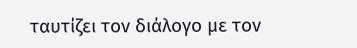ταυτίζει τον διάλογο με τον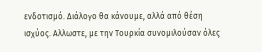ενδοτισμό. Διάλογο θα κάνουμε, αλλά από θέση ισχύος. Αλλωστε, με την Τουρκία συνομιλούσαν όλες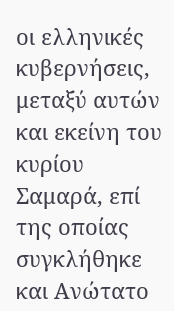οι ελληνικές κυβερνήσεις, μεταξύ αυτών και εκείνη του κυρίου Σαμαρά, επί της οποίας συγκλήθηκε και Ανώτατο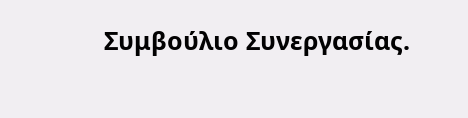Συμβούλιο Συνεργασίας.